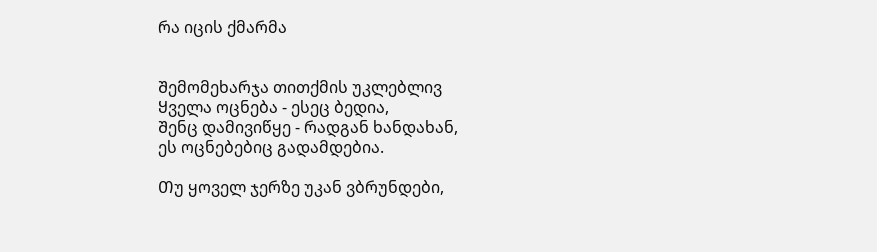რა იცის ქმარმა


Შემომეხარჯა თითქმის უკლებლივ
Ყველა ოცნება - ესეც ბედია,
Შენც დამივიწყე - რადგან ხანდახან,
ეს ოცნებებიც გადამდებია.

Თუ ყოველ ჯერზე უკან ვბრუნდები,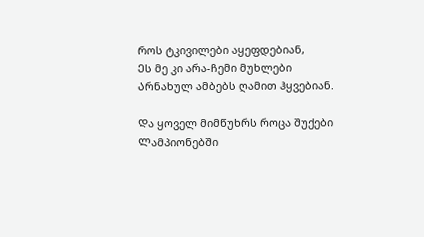Როს ტკივილები აყეფდებიან,
Ეს მე კი არა-ჩემი მუხლები
Არნახულ ამბებს ღამით ჰყვებიან.

Და ყოველ მიმწუხრს როცა შუქები
Ლამპიონებში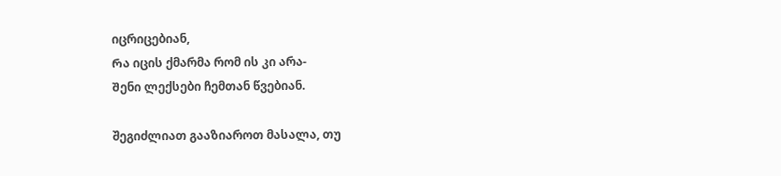იცრიცებიან,
Რა იცის ქმარმა რომ ის კი არა-
Შენი ლექსები ჩემთან წვებიან.

შეგიძლიათ გააზიაროთ მასალა, თუ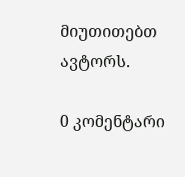მიუთითებთ ავტორს.

0 კომენტარი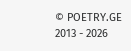© POETRY.GE 2013 - 2026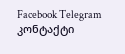Facebook Telegram კონტაქტი